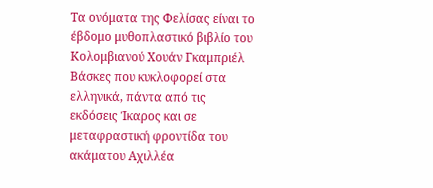Τα ονόματα της Φελίσας είναι το έβδομο μυθοπλαστικό βιβλίο του Κολομβιανού Χουάν Γκαμπριέλ Βάσκες που κυκλοφορεί στα ελληνικά, πάντα από τις εκδόσεις Ίκαρος και σε μεταφραστική φροντίδα του ακάματου Αχιλλέα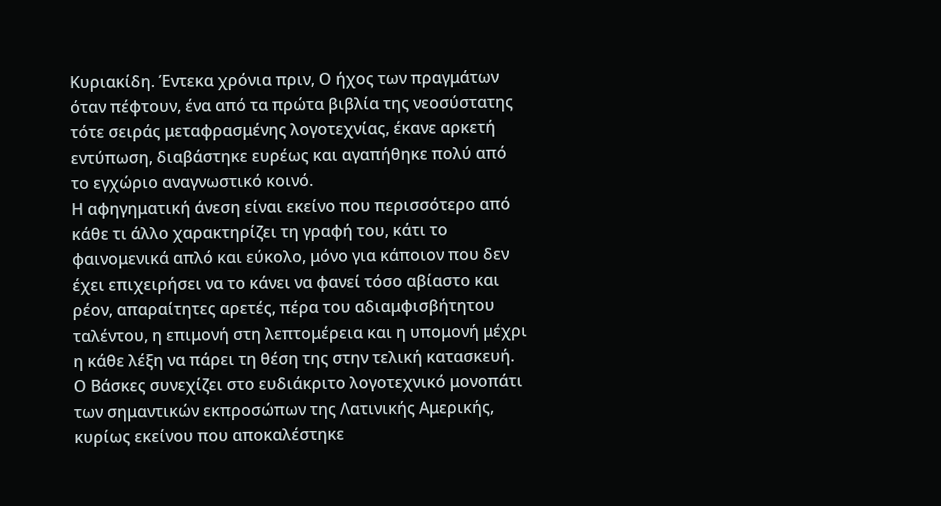Κυριακίδη. Έντεκα χρόνια πριν, Ο ήχος των πραγμάτων όταν πέφτουν, ένα από τα πρώτα βιβλία της νεοσύστατης τότε σειράς μεταφρασμένης λογοτεχνίας, έκανε αρκετή εντύπωση, διαβάστηκε ευρέως και αγαπήθηκε πολύ από το εγχώριο αναγνωστικό κοινό.
Η αφηγηματική άνεση είναι εκείνο που περισσότερο από κάθε τι άλλο χαρακτηρίζει τη γραφή του, κάτι το φαινομενικά απλό και εύκολο, μόνο για κάποιον που δεν έχει επιχειρήσει να το κάνει να φανεί τόσο αβίαστο και ρέον, απαραίτητες αρετές, πέρα του αδιαμφισβήτητου ταλέντου, η επιμονή στη λεπτομέρεια και η υπομονή μέχρι η κάθε λέξη να πάρει τη θέση της στην τελική κατασκευή. Ο Βάσκες συνεχίζει στο ευδιάκριτο λογοτεχνικό μονοπάτι των σημαντικών εκπροσώπων της Λατινικής Αμερικής, κυρίως εκείνου που αποκαλέστηκε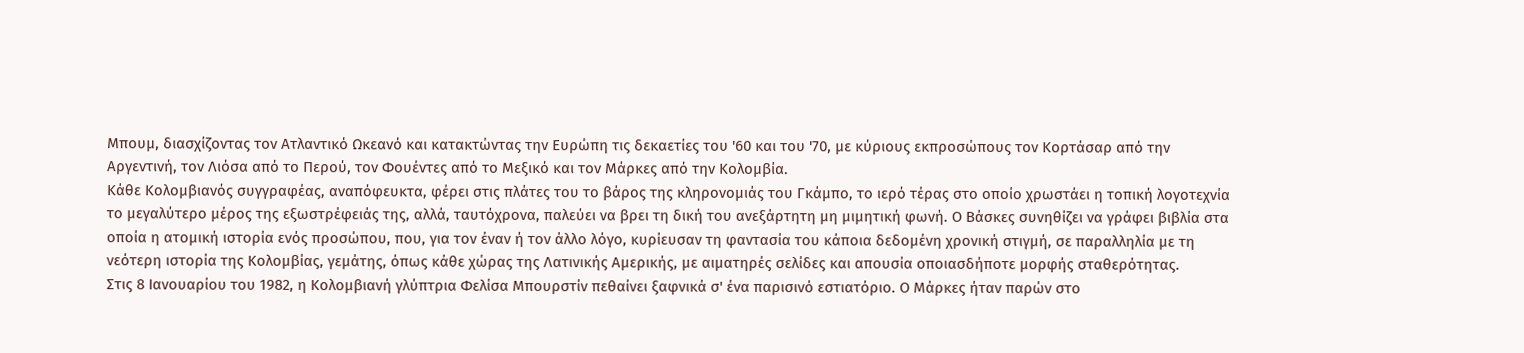Μπουμ, διασχίζοντας τον Ατλαντικό Ωκεανό και κατακτώντας την Ευρώπη τις δεκαετίες του '60 και του '70, με κύριους εκπροσώπους τον Κορτάσαρ από την Αργεντινή, τον Λιόσα από το Περού, τον Φουέντες από το Μεξικό και τον Μάρκες από την Κολομβία.
Κάθε Κολομβιανός συγγραφέας, αναπόφευκτα, φέρει στις πλάτες του το βάρος της κληρονομιάς του Γκάμπο, το ιερό τέρας στο οποίο χρωστάει η τοπική λογοτεχνία το μεγαλύτερο μέρος της εξωστρέφειάς της, αλλά, ταυτόχρονα, παλεύει να βρει τη δική του ανεξάρτητη μη μιμητική φωνή. Ο Βάσκες συνηθίζει να γράφει βιβλία στα οποία η ατομική ιστορία ενός προσώπου, που, για τον έναν ή τον άλλο λόγο, κυρίευσαν τη φαντασία του κάποια δεδομένη χρονική στιγμή, σε παραλληλία με τη νεότερη ιστορία της Κολομβίας, γεμάτης, όπως κάθε χώρας της Λατινικής Αμερικής, με αιματηρές σελίδες και απουσία οποιασδήποτε μορφής σταθερότητας.
Στις 8 Ιανουαρίου του 1982, η Κολομβιανή γλύπτρια Φελίσα Μπουρστίν πεθαίνει ξαφνικά σ' ένα παρισινό εστιατόριο. Ο Μάρκες ήταν παρών στο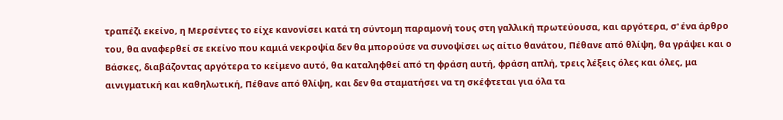τραπέζι εκείνο, η Μερσέντες το είχε κανονίσει κατά τη σύντομη παραμονή τους στη γαλλική πρωτεύουσα, και αργότερα, σ' ένα άρθρο του, θα αναφερθεί σε εκείνο που καμιά νεκροψία δεν θα μπορούσε να συνοψίσει ως αίτιο θανάτου, Πέθανε από θλίψη, θα γράψει και ο Βάσκες, διαβάζοντας αργότερα το κείμενο αυτό, θα καταληφθεί από τη φράση αυτή, φράση απλή, τρεις λέξεις όλες και όλες, μα αινιγματική και καθηλωτική, Πέθανε από θλίψη, και δεν θα σταματήσει να τη σκέφτεται για όλα τα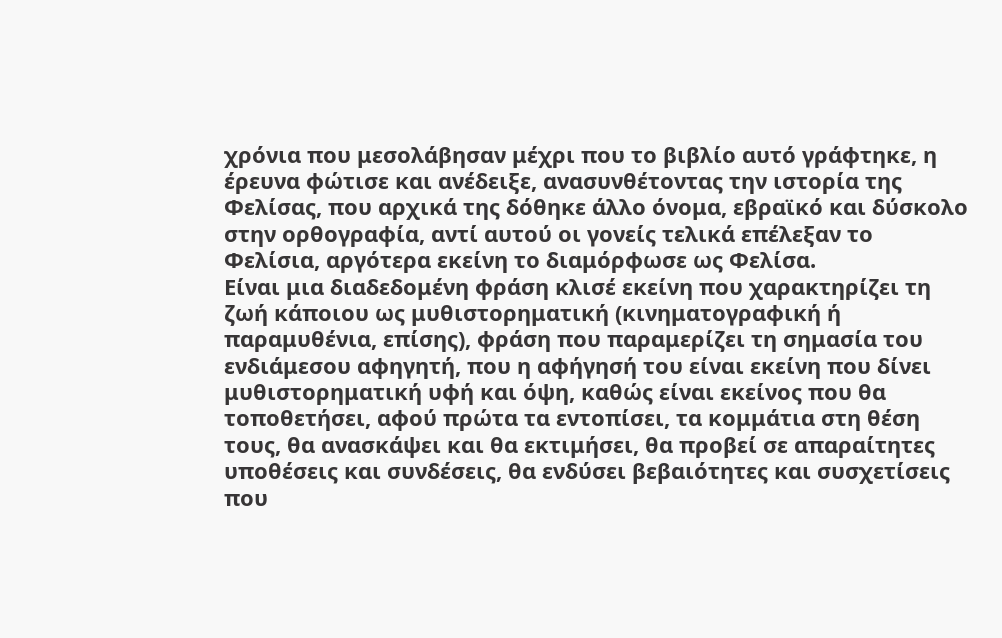χρόνια που μεσολάβησαν μέχρι που το βιβλίο αυτό γράφτηκε, η έρευνα φώτισε και ανέδειξε, ανασυνθέτοντας την ιστορία της Φελίσας, που αρχικά της δόθηκε άλλο όνομα, εβραϊκό και δύσκολο στην ορθογραφία, αντί αυτού οι γονείς τελικά επέλεξαν το Φελίσια, αργότερα εκείνη το διαμόρφωσε ως Φελίσα.
Είναι μια διαδεδομένη φράση κλισέ εκείνη που χαρακτηρίζει τη ζωή κάποιου ως μυθιστορηματική (κινηματογραφική ή παραμυθένια, επίσης), φράση που παραμερίζει τη σημασία του ενδιάμεσου αφηγητή, που η αφήγησή του είναι εκείνη που δίνει μυθιστορηματική υφή και όψη, καθώς είναι εκείνος που θα τοποθετήσει, αφού πρώτα τα εντοπίσει, τα κομμάτια στη θέση τους, θα ανασκάψει και θα εκτιμήσει, θα προβεί σε απαραίτητες υποθέσεις και συνδέσεις, θα ενδύσει βεβαιότητες και συσχετίσεις που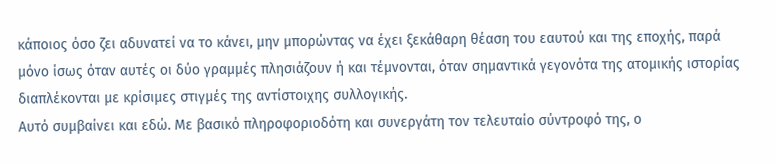κάποιος όσο ζει αδυνατεί να το κάνει, μην μπορώντας να έχει ξεκάθαρη θέαση του εαυτού και της εποχής, παρά μόνο ίσως όταν αυτές οι δύο γραμμές πλησιάζουν ή και τέμνονται, όταν σημαντικά γεγονότα της ατομικής ιστορίας διαπλέκονται με κρίσιμες στιγμές της αντίστοιχης συλλογικής.
Αυτό συμβαίνει και εδώ. Με βασικό πληροφοριοδότη και συνεργάτη τον τελευταίο σύντροφό της, ο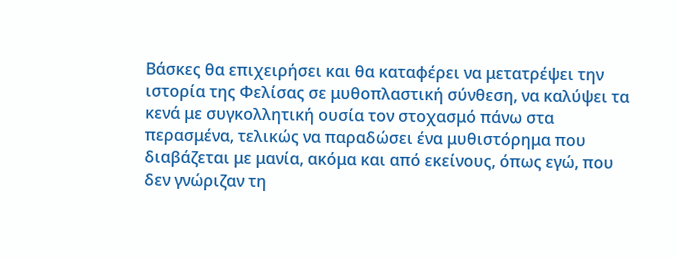Βάσκες θα επιχειρήσει και θα καταφέρει να μετατρέψει την ιστορία της Φελίσας σε μυθοπλαστική σύνθεση, να καλύψει τα κενά με συγκολλητική ουσία τον στοχασμό πάνω στα περασμένα, τελικώς να παραδώσει ένα μυθιστόρημα που διαβάζεται με μανία, ακόμα και από εκείνους, όπως εγώ, που δεν γνώριζαν τη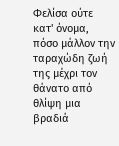Φελίσα ούτε κατ' όνομα, πόσο μάλλον την ταραχώδη ζωή της μέχρι τον θάνατο από θλίψη μια βραδιά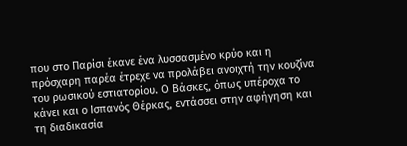που στο Παρίσι έκανε ένα λυσσασμένο κρύο και η πρόσχαρη παρέα έτρεχε να προλάβει ανοιχτή την κουζίνα του ρωσικού εστιατορίου. Ο Βάσκες, όπως υπέροχα το κάνει και ο Ισπανός Θέρκας, εντάσσει στην αφήγηση και τη διαδικασία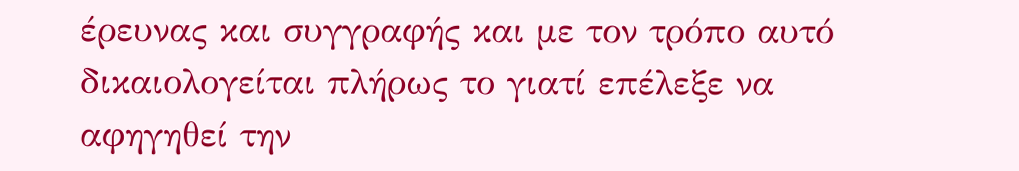έρευνας και συγγραφής και με τον τρόπο αυτό δικαιολογείται πλήρως το γιατί επέλεξε να αφηγηθεί την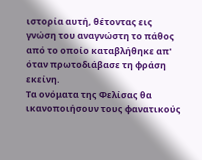ιστορία αυτή, θέτοντας εις γνώση του αναγνώστη το πάθος από το οποίο καταβλήθηκε απ' όταν πρωτοδιάβασε τη φράση εκείνη.
Τα ονόματα της Φελίσας θα ικανοποιήσουν τους φανατικούς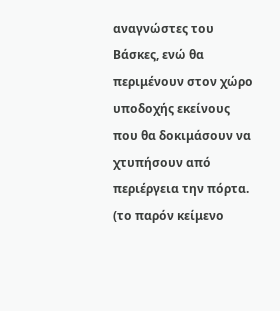αναγνώστες του Βάσκες, ενώ θα περιμένουν στον χώρο υποδοχής εκείνους που θα δοκιμάσουν να χτυπήσουν από περιέργεια την πόρτα.
(το παρόν κείμενο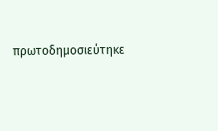πρωτοδημοσιεύτηκε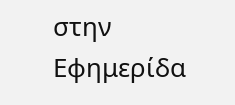στην Εφημερίδα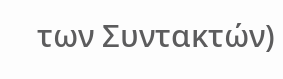των Συντακτών)